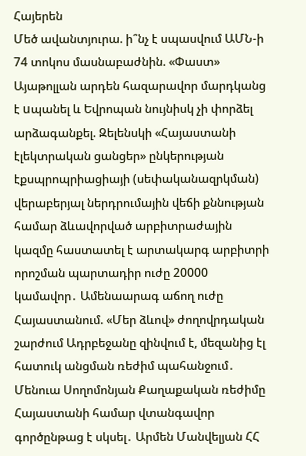Հայերեն
Մեծ ավանտյուրա. ի՞նչ է սպասվում ԱՄՆ-ի 74 տոկոս մասնաբաժնին. «Փաստ» Այաթոլլան արդեն հազարավոր մարդկանց է uպանել և Եվրոպան նույնիսկ չի փորձել արձագանքել. Զելենսկի «Հայաստանի էլեկտրական ցանցեր» ընկերության էքսպրոպրիացիայի (սեփականազրկման) վերաբերյալ ներդրումային վեճի քննության համար ձևավորված արբիտրաժային կազմը հաստատել է արտակարգ արբիտրի որոշման պարտադիր ուժը 20000 կամավոր․ Ամենաարագ աճող ուժը Հայաստանում. «Մեր ձևով» ժողովրդական շարժում Ադրբեջանը զինվում է, մեզանից էլ հատուկ անցման ռեժիմ պահանջում․ Մենուա Սողոմոնյան Քաղաքական ռեժիմը Հայաստանի համար վտանգավոր գործընթաց է սկսել․ Արմեն Մանվելյան ՀՀ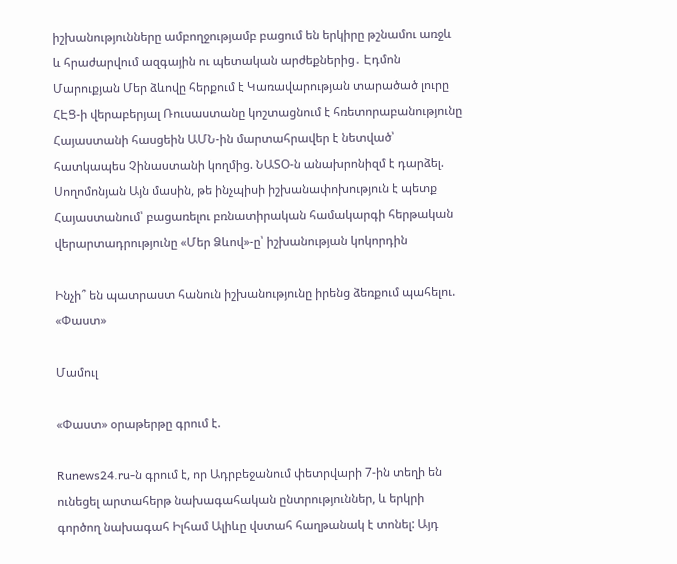իշխանությունները ամբողջությամբ բացում են երկիրը թշնամու առջև և հրաժարվում ազգային ու պետական արժեքներից․ Էդմոն Մարուքյան Մեր ձևովը հերքում է Կառավարության տարածած լուրը ՀԷՑ-ի վերաբերյալ Ռուսաստանը կոշտացնում է հռետորաբանությունը Հայաստանի հասցեին ԱՄՆ-ին մարտահրավեր է նետված՝ հատկապես Չինաստանի կողմից. ՆԱՏՕ-ն անախրոնիզմ է դարձել. Սողոմոնյան Այն մասին, թե ինչպիսի իշխանափոխություն է պետք Հայաստանում՝ բացառելու բռնատիրական համակարգի հերթական վերարտադրությունը «Մեր Ձևով»-ը՝ իշխանության կոկորդին

Ինչի՞ են պատրաստ հանուն իշխանությունը իրենց ձեռքում պահելու. «Փաստ»

Մամուլ

«Փաստ» օրաթերթը գրում է.

Runews24.ru-ն գրում է, որ Ադրբեջանում փետրվարի 7-ին տեղի են ունեցել արտահերթ նախագահական ընտրություններ, և երկրի գործող նախագահ Իլհամ Ալիևը վստահ հաղթանակ է տոնել: Այդ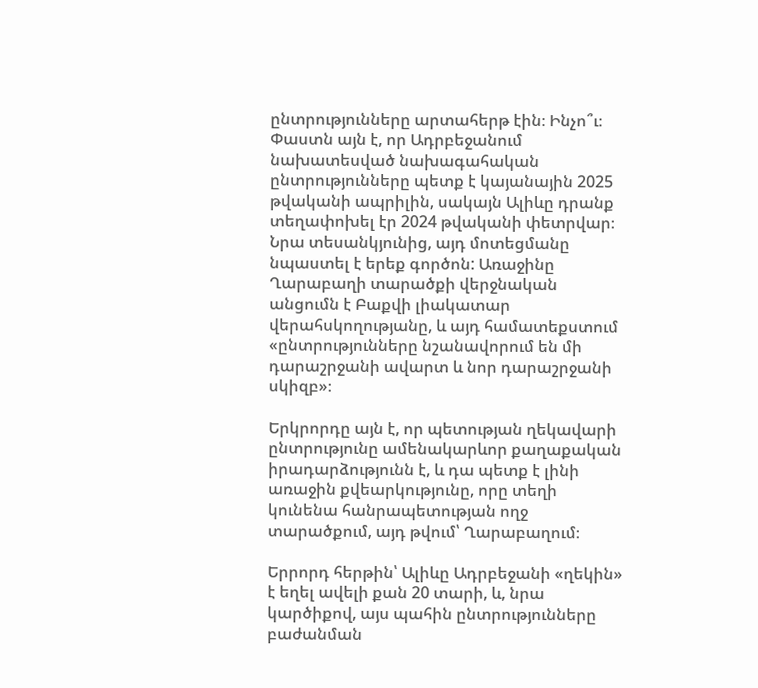ընտրությունները արտահերթ էին։ Ինչո՞ւ։ Փաստն այն է, որ Ադրբեջանում նախատեսված նախագահական ընտրությունները պետք է կայանային 2025 թվականի ապրիլին, սակայն Ալիևը դրանք տեղափոխել էր 2024 թվականի փետրվար։ Նրա տեսանկյունից, այդ մոտեցմանը նպաստել է երեք գործոն: Առաջինը Ղարաբաղի տարածքի վերջնական անցումն է Բաքվի լիակատար վերահսկողությանը, և այդ համատեքստում «ընտրությունները նշանավորում են մի դարաշրջանի ավարտ և նոր դարաշրջանի սկիզբ»։

Երկրորդը այն է, որ պետության ղեկավարի ընտրությունը ամենակարևոր քաղաքական իրադարձությունն է, և դա պետք է լինի առաջին քվեարկությունը, որը տեղի կունենա հանրապետության ողջ տարածքում, այդ թվում՝ Ղարաբաղում։

Երրորդ հերթին՝ Ալիևը Ադրբեջանի «ղեկին» է եղել ավելի քան 20 տարի, և, նրա կարծիքով, այս պահին ընտրությունները բաժանման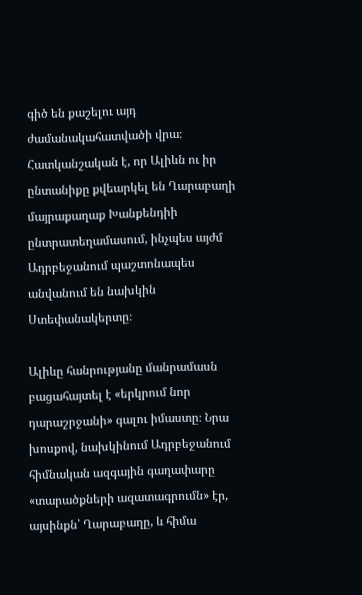գիծ են քաշելու այդ ժամանակահատվածի վրա։ Հատկանշական է, որ Ալիևն ու իր ընտանիքը քվեարկել են Ղարաբաղի մայրաքաղաք Խանքենդիի ընտրատեղամասում, ինչպես այժմ Ադրբեջանում պաշտոնապես անվանում են նախկին Ստեփանակերտը։

Ալիևը հանրությանը մանրամասն բացահայտել է «երկրում նոր դարաշրջանի» գալու իմաստը։ Նրա խոսքով, նախկինում Ադրբեջանում հիմնական ազգային գաղափարը «տարածքների ազատագրումն» էր, այսինքն՝ Ղարաբաղը, և հիմա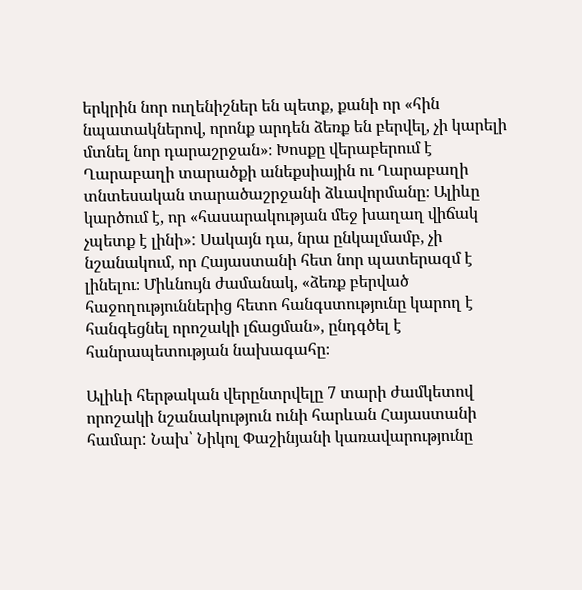երկրին նոր ուղենիշներ են պետք, քանի որ «հին նպատակներով, որոնք արդեն ձեռք են բերվել, չի կարելի մտնել նոր դարաշրջան»։ Խոսքը վերաբերում է Ղարաբաղի տարածքի անեքսիային ու Ղարաբաղի տնտեսական տարածաշրջանի ձևավորմանը։ Ալիևը կարծում է, որ «հասարակության մեջ խաղաղ վիճակ չպետք է լինի»: Սակայն դա, նրա ընկալմամբ, չի նշանակում, որ Հայաստանի հետ նոր պատերազմ է լինելու։ Միևնույն ժամանակ, «ձեռք բերված հաջողություններից հետո հանգստությունը կարող է հանգեցնել որոշակի լճացման», ընդգծել է հանրապետության նախագահը։

Ալիևի հերթական վերընտրվելը 7 տարի ժամկետով որոշակի նշանակություն ունի հարևան Հայաստանի համար: Նախ՝ Նիկոլ Փաշինյանի կառավարությունը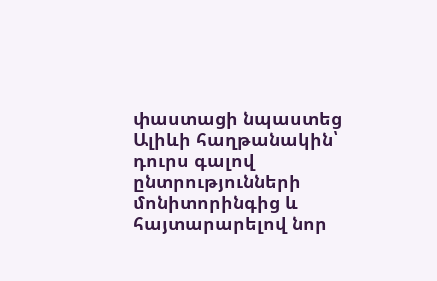փաստացի նպաստեց Ալիևի հաղթանակին՝ դուրս գալով ընտրությունների մոնիտորինգից և հայտարարելով նոր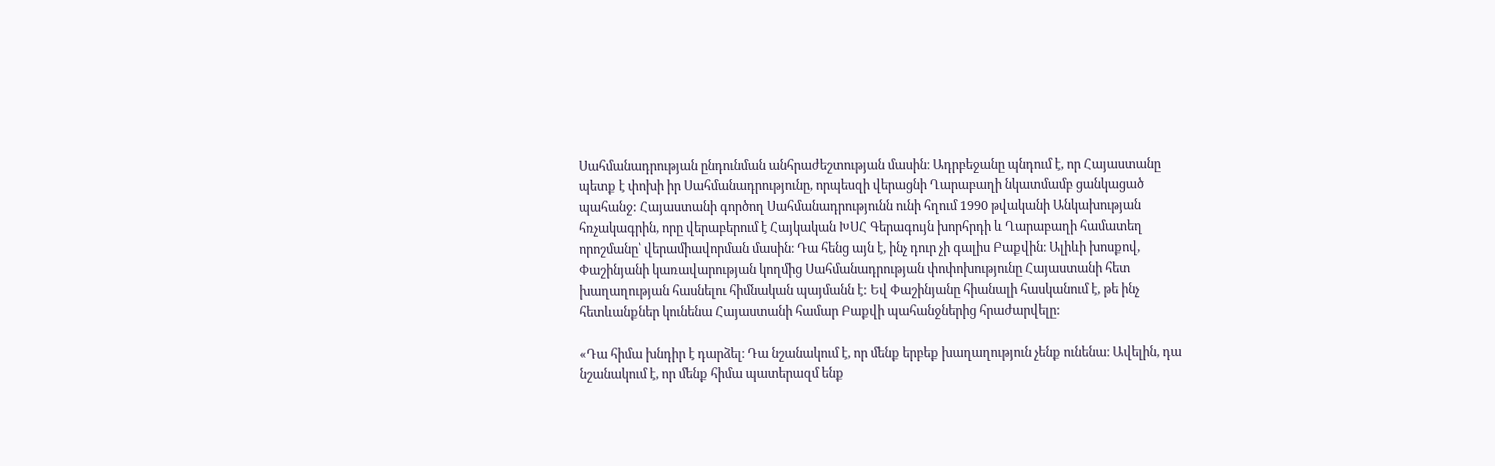Սահմանադրության ընդունման անհրաժեշտության մասին։ Ադրբեջանը պնդում է, որ Հայաստանը պետք է փոխի իր Սահմանադրությունը, որպեսզի վերացնի Ղարաբաղի նկատմամբ ցանկացած պահանջ: Հայաստանի գործող Սահմանադրությունն ունի հղում 1990 թվականի Անկախության հռչակագրին, որը վերաբերում է Հայկական ԽՍՀ Գերագույն խորհրդի և Ղարաբաղի համատեղ որոշմանը՝ վերամիավորման մասին։ Դա հենց այն է, ինչ դուր չի գալիս Բաքվին։ Ալիևի խոսքով, Փաշինյանի կառավարության կողմից Սահմանադրության փոփոխությունը Հայաստանի հետ խաղաղության հասնելու հիմնական պայմանն է: Եվ Փաշինյանը հիանալի հասկանում է, թե ինչ հետևանքներ կունենա Հայաստանի համար Բաքվի պահանջներից հրաժարվելը:

«Դա հիմա խնդիր է դարձել։ Դա նշանակում է, որ մենք երբեք խաղաղություն չենք ունենա։ Ավելին, դա նշանակում է, որ մենք հիմա պատերազմ ենք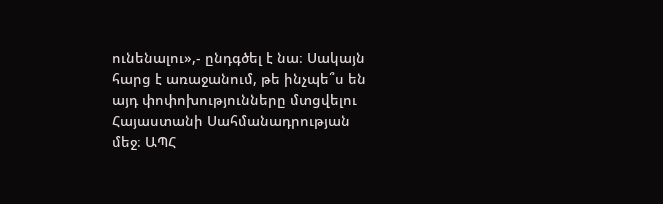ունենալու»,- ընդգծել է նա։ Սակայն հարց է առաջանում, թե ինչպե՞ս են այդ փոփոխությունները մտցվելու Հայաստանի Սահմանադրության մեջ։ ԱՊՀ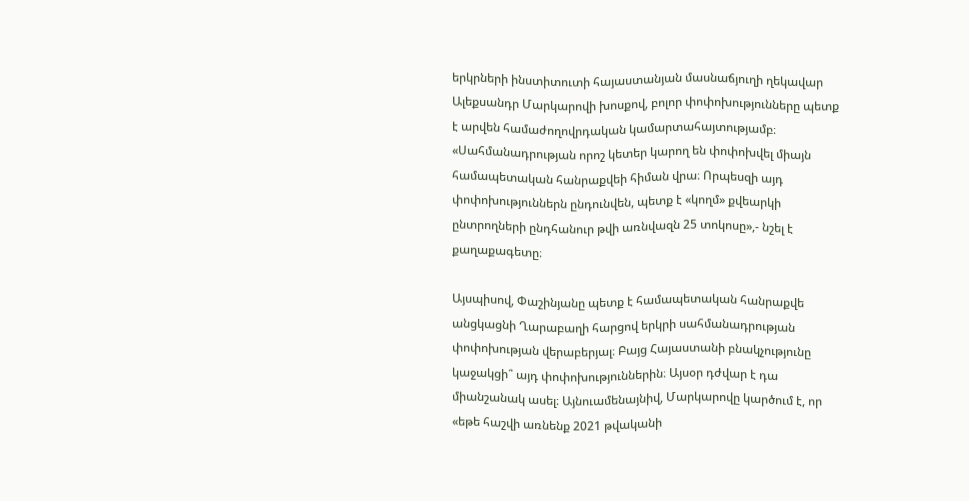երկրների ինստիտուտի հայաստանյան մասնաճյուղի ղեկավար Ալեքսանդր Մարկարովի խոսքով, բոլոր փոփոխությունները պետք է արվեն համաժողովրդական կամարտահայտությամբ։ «Սահմանադրության որոշ կետեր կարող են փոփոխվել միայն համապետական հանրաքվեի հիման վրա։ Որպեսզի այդ փոփոխություններն ընդունվեն, պետք է «կողմ» քվեարկի ընտրողների ընդհանուր թվի առնվազն 25 տոկոսը»,- նշել է քաղաքագետը։

Այսպիսով, Փաշինյանը պետք է համապետական հանրաքվե անցկացնի Ղարաբաղի հարցով երկրի սահմանադրության փոփոխության վերաբերյալ։ Բայց Հայաստանի բնակչությունը կաջակցի՞ այդ փոփոխություններին։ Այսօր դժվար է դա միանշանակ ասել։ Այնուամենայնիվ, Մարկարովը կարծում է, որ «եթե հաշվի առնենք 2021 թվականի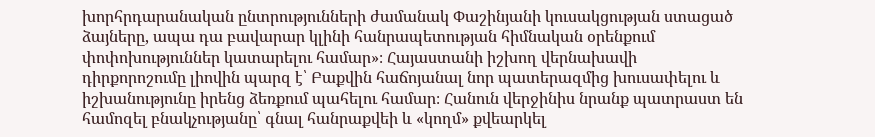խորհրդարանական ընտրությունների ժամանակ Փաշինյանի կուսակցության ստացած ձայները, ապա դա բավարար կլինի հանրապետության հիմնական օրենքում փոփոխություններ կատարելու համար»։ Հայաստանի իշխող վերնախավի դիրքորոշումը լիովին պարզ է՝ Բաքվին հաճոյանալ նոր պատերազմից խուսափելու և իշխանությունը իրենց ձեռքում պահելու համար։ Հանուն վերջինիս նրանք պատրաստ են համոզել բնակչությանը՝ գնալ հանրաքվեի և «կողմ» քվեարկել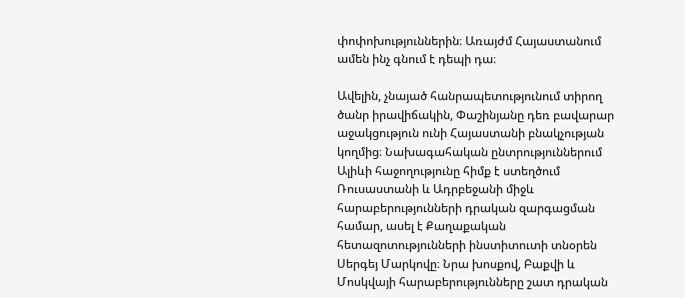փոփոխություններին։ Առայժմ Հայաստանում ամեն ինչ գնում է դեպի դա։

Ավելին, չնայած հանրապետությունում տիրող ծանր իրավիճակին, Փաշինյանը դեռ բավարար աջակցություն ունի Հայաստանի բնակչության կողմից։ Նախագահական ընտրություններում Ալիևի հաջողությունը հիմք է ստեղծում Ռուսաստանի և Ադրբեջանի միջև հարաբերությունների դրական զարգացման համար, ասել է Քաղաքական հետազոտությունների ինստիտուտի տնօրեն Սերգեյ Մարկովը։ Նրա խոսքով, Բաքվի և Մոսկվայի հարաբերությունները շատ դրական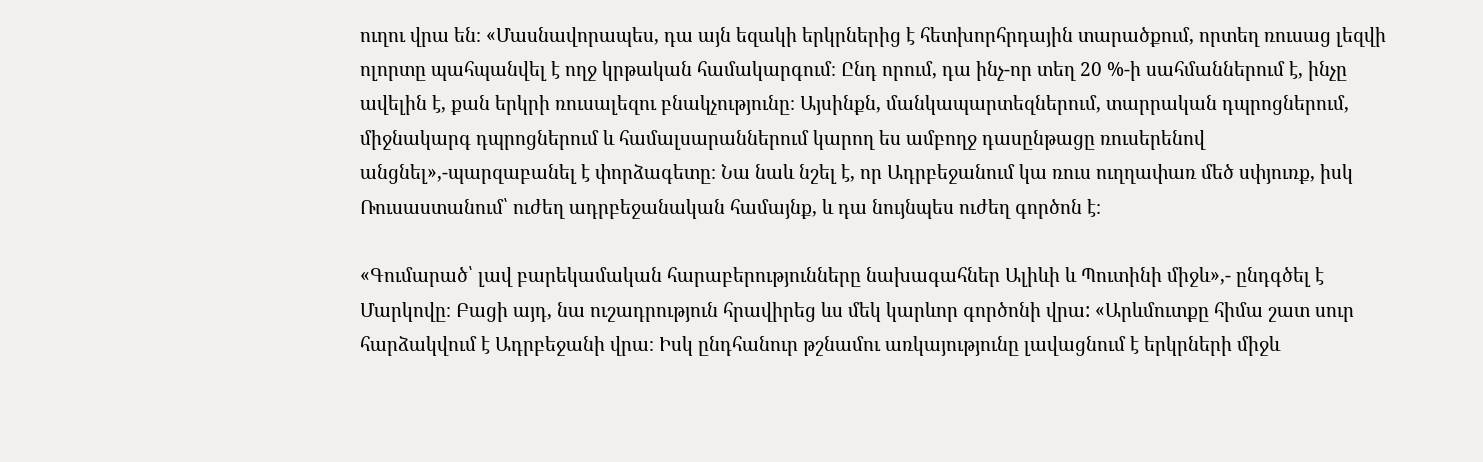ուղու վրա են։ «Մասնավորապես, դա այն եզակի երկրներից է հետխորհրդային տարածքում, որտեղ ռուսաց լեզվի ոլորտը պահպանվել է ողջ կրթական համակարգում։ Ընդ որում, դա ինչ-որ տեղ 20 %-ի սահմաններում է, ինչը ավելին է, քան երկրի ռուսալեզու բնակչությունը։ Այսինքն, մանկապարտեզներում, տարրական դպրոցներում, միջնակարգ դպրոցներում և համալսարաններում կարող ես ամբողջ դասընթացը ռուսերենով անցնել»,-պարզաբանել է փորձագետը։ Նա նաև նշել է, որ Ադրբեջանում կա ռուս ուղղափառ մեծ սփյուռք, իսկ Ռուսաստանում՝ ուժեղ ադրբեջանական համայնք, և դա նույնպես ուժեղ գործոն է։

«Գումարած՝ լավ բարեկամական հարաբերությունները նախագահներ Ալիևի և Պուտինի միջև»,- ընդգծել է Մարկովը։ Բացի այդ, նա ուշադրություն հրավիրեց ևս մեկ կարևոր գործոնի վրա: «Արևմուտքը հիմա շատ սուր հարձակվում է Ադրբեջանի վրա։ Իսկ ընդհանուր թշնամու առկայությունը լավացնում է երկրների միջև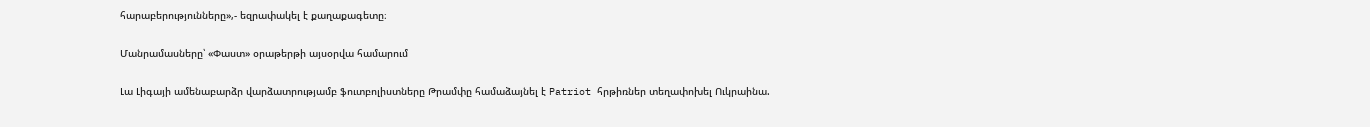հարաբերությունները»,- եզրափակել է քաղաքագետը։

Մանրամասները՝ «Փաստ» օրաթերթի այսօրվա համարում

Լա Լիգայի ամենաբարձր վարձատրությամբ ֆուտբոլիստները Թրամփը համաձայնել է Patriot հրթիռներ տեղափոխել Ուկրաինա.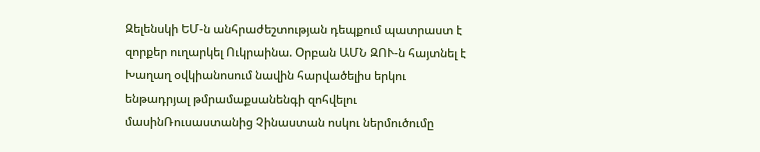Զելենսկի ԵՄ-ն անհրաժեշտության դեպքում պատրաստ է զորքեր ուղարկել Ուկրաինա. Օրբան ԱՄՆ ԶՈՒ-ն հայտնել է Խաղաղ օվկիանոսում նավին հարվածելիս երկու ենթադրյալ թմրամաքսանենգի զոհվելու մասինՌուսաստանից Չինաստան ոսկու ներմուծումը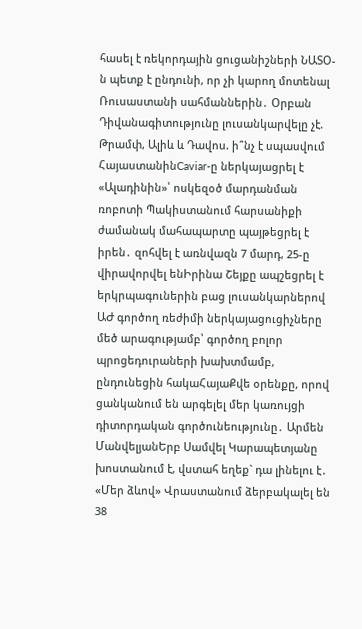հասել է ռեկորդային ցուցանիշների ՆԱՏՕ-ն պետք է ընդունի, որ չի կարող մոտենալ Ռուսաստանի սահմաններին․ Օրբան Դիվանագիտությունը լուսանկարվելը չէ. Թրամփ, Ալիև և Դավոս. ի՞նչ է սպասվում ՀայաստանինCaviar-ը ներկայացրել է «Ալադինին»՝ ոսկեզօծ մարդանման ռոբոտի Պակիստանում հարսանիքի ժամանակ մահապարտը պայթեցրել է իրեն․ զոհվել է առնվազն 7 մարդ, 25-ը վիրավորվել ենԻրինա Շեյքը ապշեցրել է երկրպագուներին բաց լուսանկարներով ԱԺ գործող ռեժիմի ներկայացուցիչները մեծ արագությամբ՝ գործող բոլոր պրոցեդուրաների խախտմամբ, ընդունեցին հակաՀայաՔվե օրենքը, որով ցանկանում են արգելել մեր կառույցի դիտորդական գործունեությունը․ Արմեն ՄանվելյանԵրբ Սամվել Կարապետյանը խոստանում է, վստահ եղեք` դա լինելու է․ «Մեր ձևով» Վրաստանում ձերբակալել են 38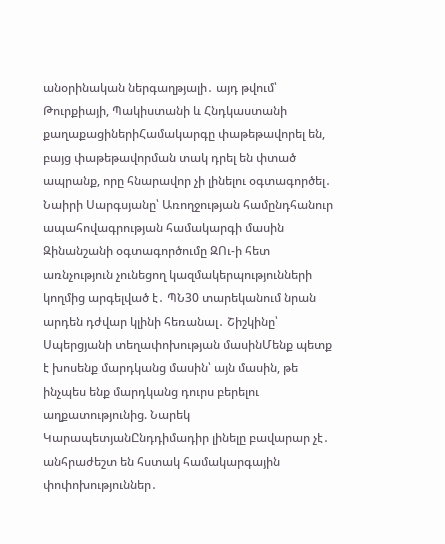անօրինական ներգաղթյալի․ այդ թվում՝ Թուրքիայի, Պակիստանի և Հնդկաստանի քաղաքացիներիՀամակարգը փաթեթավորել են, բայց փաթեթավորման տակ դրել են փտած ապրանք, որը հնարավոր չի լինելու օգտագործել․ Նաիրի Սարգսյանը՝ Առողջության համընդհանուր ապահովագրության համակարգի մասին Զինանշանի օգտագործումը ԶՈւ-ի հետ առնչություն չունեցող կազմակերպությունների կողմից արգելված է․ ՊՆ30 տարեկանում նրան արդեն դժվար կլինի հեռանալ․ Շիշկինը՝ Սպերցյանի տեղափոխության մասինՄենք պետք է խոսենք մարդկանց մասին՝ այն մասին, թե ինչպես ենք մարդկանց դուրս բերելու աղքատությունից. Նարեկ ԿարապետյանԸնդդիմադիր լինելը բավարար չէ․ անհրաժեշտ են հստակ համակարգային փոփոխություններ․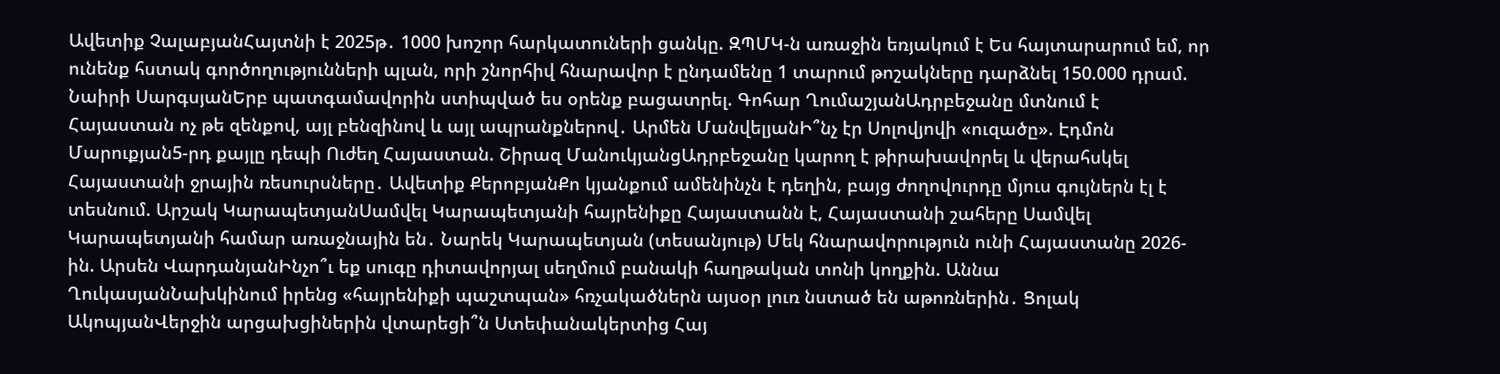Ավետիք ՉալաբյանՀայտնի է 2025թ․ 1000 խոշոր հարկատուների ցանկը. ԶՊՄԿ-ն առաջին եռյակում է Ես հայտարարում եմ, որ ունենք հստակ գործողությունների պլան, որի շնորհիվ հնարավոր է ընդամենը 1 տարում թոշակները դարձնել 150.000 դրամ. Նաիրի ՍարգսյանԵրբ պատգամավորին ստիպված ես օրենք բացատրել. Գոհար ՂումաշյանԱդրբեջանը մտնում է Հայաստան ոչ թե զենքով, այլ բենզինով և այլ ապրանքներով․ Արմեն ՄանվելյանԻ՞նչ էր Սոլովյովի «ուզածը». Էդմոն Մարուքյան5-րդ քայլը դեպի Ուժեղ Հայաստան. Շիրազ ՄանուկյանցԱդրբեջանը կարող է թիրախավորել և վերահսկել Հայաստանի ջրային ռեսուրսները․ Ավետիք ՔերոբյանՔո կյանքում ամենինչն է դեղին, բայց ժողովուրդը մյուս գույներն էլ է տեսնում. Արշակ ԿարապետյանՍամվել Կարապետյանի հայրենիքը Հայաստանն է, Հայաստանի շահերը Սամվել Կարապետյանի համար առաջնային են․ Նարեկ Կարապետյան (տեսանյութ) Մեկ հնարավորություն ունի Հայաստանը 2026-ին. Արսեն ՎարդանյանԻնչո՞ւ եք սուգը դիտավորյալ սեղմում բանակի հաղթական տոնի կողքին. Աննա ՂուկասյանՆախկինում իրենց «հայրենիքի պաշտպան» հռչակածներն այսօր լուռ նստած են աթոռներին․ Ցոլակ ԱկոպյանՎերջին արցախցիներին վտարեցի՞ն Ստեփանակերտից Հայ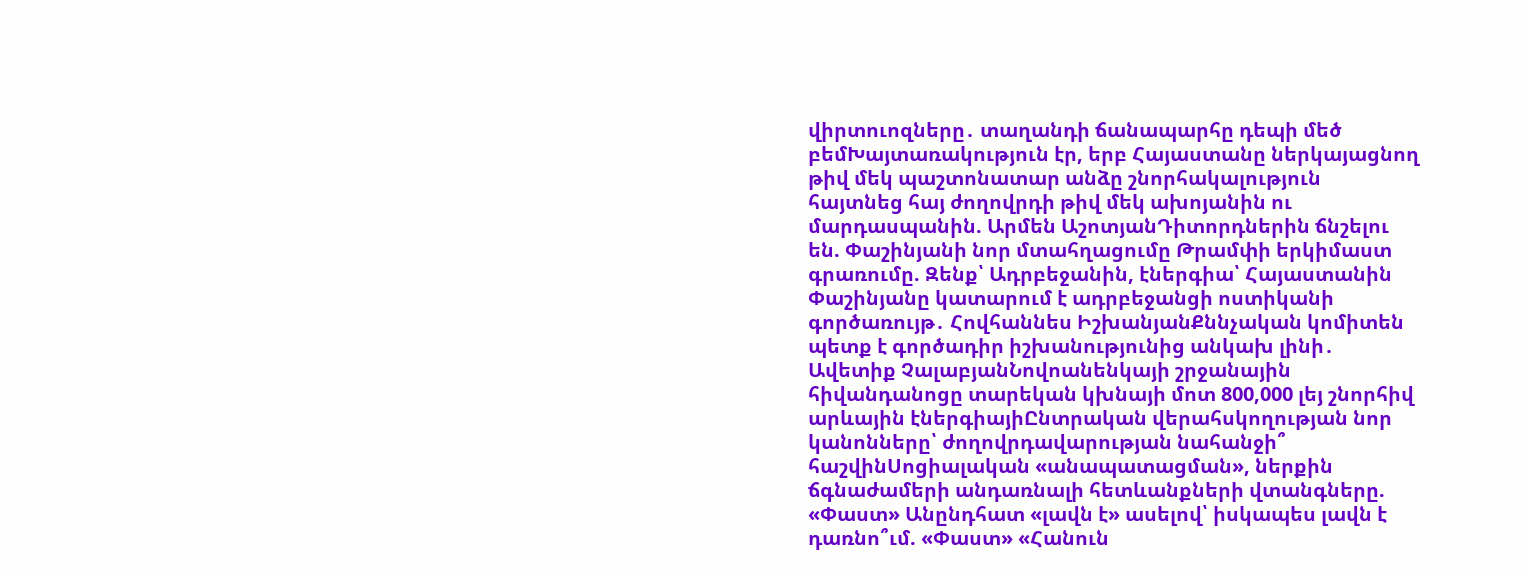վիրտուոզները․ տաղանդի ճանապարհը դեպի մեծ բեմԽայտառակություն էր, երբ Հայաստանը ներկայացնող թիվ մեկ պաշտոնատար անձը շնորհակալություն հայտնեց հայ ժողովրդի թիվ մեկ ախոյանին ու մարդասպանին. Արմեն ԱշոտյանԴիտորդներին ճնշելու են. Փաշինյանի նոր մտահղացումը Թրամփի երկիմաստ գրառումը. Զենք՝ Ադրբեջանին, էներգիա՝ Հայաստանին Փաշինյանը կատարում է ադրբեջանցի ոստիկանի գործառույթ․ Հովհաննես ԻշխանյանՔննչական կոմիտեն պետք է գործադիր իշխանությունից անկախ լինի․ Ավետիք ՉալաբյանՆովոանենկայի շրջանային հիվանդանոցը տարեկան կխնայի մոտ 800,000 լեյ շնորհիվ արևային էներգիայիԸնտրական վերահսկողության նոր կանոնները՝ ժողովրդավարության նահանջի՞ հաշվինՍոցիալական «անապատացման», ներքին ճգնաժամերի անդառնալի հետևանքների վտանգները. «Փաստ» Անընդհատ «լավն է» ասելով՝ իսկապես լավն է դառնո՞ւմ. «Փաստ» «Հանուն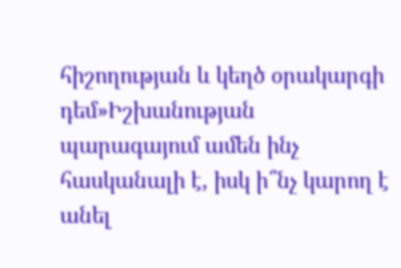հիշողության և կեղծ օրակարգի դեմ»Իշխանության պարագայում ամեն ինչ հասկանալի է, իսկ ի՞նչ կարող է անել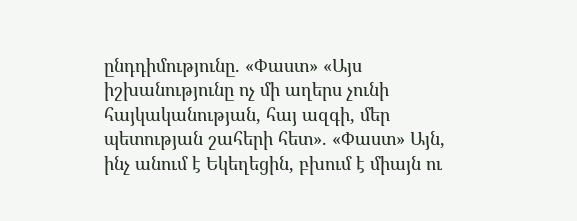ընդդիմությունը. «Փաստ» «Այս իշխանությունը ոչ մի աղերս չունի հայկականության, հայ ազգի, մեր պետության շահերի հետ». «Փաստ» Այն, ինչ անում է Եկեղեցին, բխում է միայն ու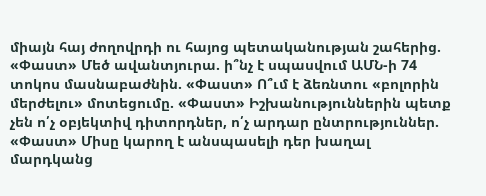միայն հայ ժողովրդի ու հայոց պետականության շահերից. «Փաստ» Մեծ ավանտյուրա. ի՞նչ է սպասվում ԱՄՆ-ի 74 տոկոս մասնաբաժնին. «Փաստ» Ո՞ւմ է ձեռնտու «բոլորին մերժելու» մոտեցումը. «Փաստ» Իշխանություններին պետք չեն ո՛չ օբյեկտիվ դիտորդներ, ո՛չ արդար ընտրություններ. «Փաստ» Միսը կարող է անսպասելի դեր խաղալ մարդկանց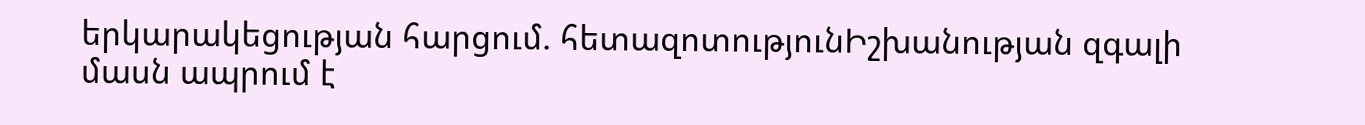երկարակեցության հարցում. հետազոտությունԻշխանության զգալի մասն ապրում է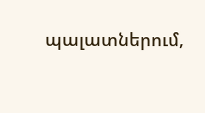պալատներում,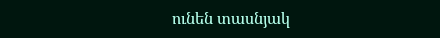ունեն տասնյակ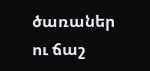ծառաներ ու ճաշ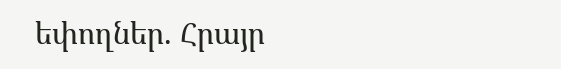եփողներ. Հրայր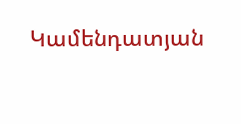Կամենդատյան